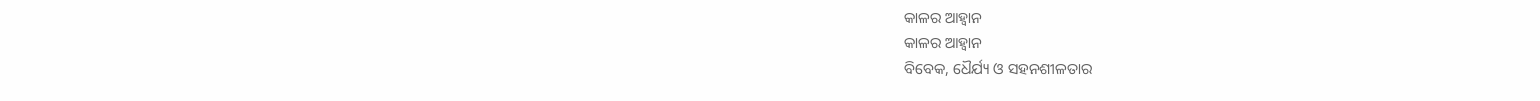କାଳର ଆହ୍ବାନ
କାଳର ଆହ୍ବାନ
ବିବେକ, ଧୈର୍ଯ୍ୟ ଓ ସହନଶୀଳତାର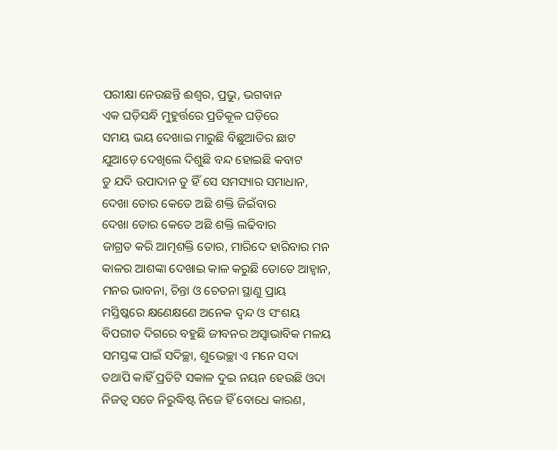ପରୀକ୍ଷା ନେଉଛନ୍ତି ଈଶ୍ୱର, ପ୍ରଭୁ, ଭଗବାନ
ଏକ ଘଡ଼ିସନ୍ଧି ମୁହୁର୍ତ୍ତରେ ପ୍ରତିକୂଳ ଘଡ଼ିରେ
ସମୟ ଭୟ ଦେଖାଇ ମାରୁଛି ବିଛୁଆତିର ଛାଟ
ଯୁଆଡ଼େ ଦେଖିଲେ ଦିଶୁଛି ବନ୍ଦ ହୋଇଛି କବାଟ
ତୁ ଯଦି ଉପାଦାନ ତୁ ହିଁ ସେ ସମସ୍ୟାର ସମାଧାନ,
ଦେଖା ତୋର କେତେ ଅଛି ଶକ୍ତି ଜିଇଁବାର
ଦେଖା ତୋର କେତେ ଅଛି ଶକ୍ତି ଲଢିବାର
ଜାଗ୍ରତ କରି ଆତ୍ମଶକ୍ତି ତୋର, ମାରିଦେ ହାରିବାର ମନ
କାଳର ଆଶଙ୍କା ଦେଖାଇ କାଳ କରୁଛି ତୋତେ ଆହ୍ୱାନ,
ମନର ଭାବନା, ଚିନ୍ତା ଓ ଚେତନା ସ୍ଥାଣୁ ପ୍ରାୟ
ମସ୍ତିଷ୍କରେ କ୍ଷଣେକ୍ଷଣେ ଅନେକ ଦ୍ୱନ୍ଦ ଓ ସଂଶୟ
ବିପରୀତ ଦିଗରେ ବହୁଛି ଜୀବନର ଅସ୍ୱାଭାବିକ ମଳୟ
ସମସ୍ତଙ୍କ ପାଇଁ ସଦିଚ୍ଛା, ଶୁଭେଚ୍ଛା ଏ ମନେ ସଦା
ତଥାପି କାହିଁ ପ୍ରତିଟି ସକାଳ ଦୁଇ ନୟନ ହେଉଛି ଓଦା
ନିଜତ୍ବ ସତେ ନିରୁଦ୍ଧିଷ୍ଟ ନିଜେ ହିଁ ବୋଧେ କାରଣ,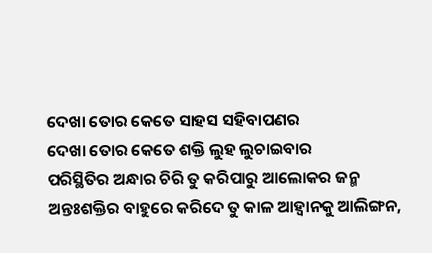ଦେଖା ତୋର କେତେ ସାହସ ସହିବାପଣର
ଦେଖା ତୋର କେତେ ଶକ୍ତି ଲୁହ ଲୁଚାଇବାର
ପରିସ୍ଥିତିର ଅନ୍ଧାର ଚିରି ତୁ କରିପାରୁ ଆଲୋକର ଜନ୍ମ
ଅନ୍ତଃଶକ୍ତିର ବାହୁରେ କରିଦେ ତୁ କାଳ ଆହ୍ୱାନକୁ ଆଲିଙ୍ଗନ,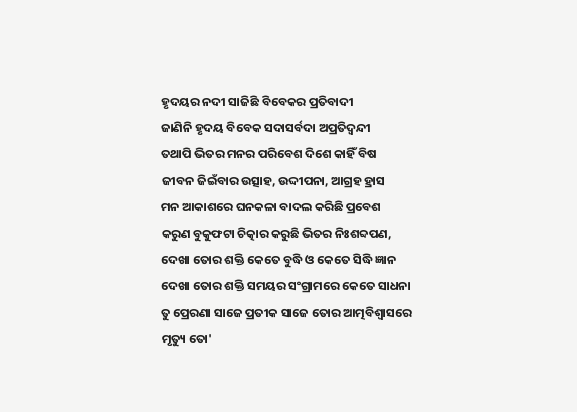ହୃଦୟର ନଦୀ ସାଜିଛି ବିବେକର ପ୍ରତିବାଦୀ
ଜାଣିନି ହୃଦୟ ବିବେକ ସଦାସର୍ବଦା ଅପ୍ରତିଦ୍ଵନ୍ଦୀ
ତଥାପି ଭିତର ମନର ପରିବେଶ ଦିଶେ କାହିଁ ବିଷ
ଜୀବନ ଜିଇଁବାର ଉତ୍ସାହ, ଉଦ୍ଦୀପନା, ଆଗ୍ରହ ହ୍ରାସ
ମନ ଆକାଶରେ ଘନକଳା ବାଦଲ କରିଛି ପ୍ରବେଶ
କରୁଣ ବୁକୁଫଟା ଚିତ୍କାର କରୁଛି ଭିତର ନିଃଶବ୍ଦପଣ,
ଦେଖା ତୋର ଶକ୍ତି କେତେ ବୁଦ୍ଧି ଓ କେତେ ସିଦ୍ଧି ଜ୍ଞାନ
ଦେଖା ତୋର ଶକ୍ତି ସମୟର ସଂଗ୍ରାମରେ କେତେ ସାଧନା
ତୁ ପ୍ରେରଣା ସାଜେ ପ୍ରତୀକ ସାଜେ ତୋର ଆତ୍ମବିଶ୍ବାସରେ
ମୃତ୍ୟୁ ତୋ'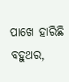ପାଖେ ହାରିଛି ବହୁଥର,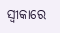ସ୍ଵୀକାରେ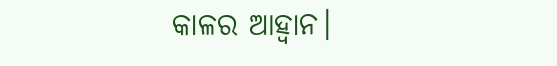କାଳର ଆହ୍ୱାନ।